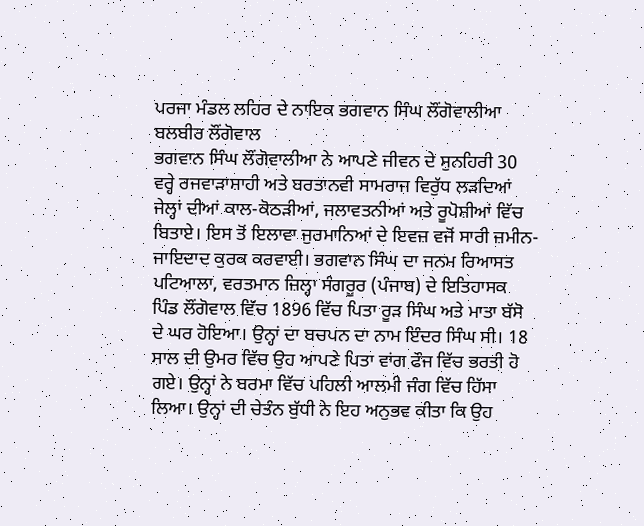ਪਰਜਾ ਮੰਡਲ ਲਹਿਰ ਦੇ ਨਾਇਕ ਭਗਵਾਨ ਸਿੰਘ ਲੌਂਗੋਵਾਲੀਆ
ਬਲਬੀਰ ਲੌਂਗੋਵਾਲ
ਭਗਵਾਨ ਸਿੰਘ ਲੌਂਗੋਵਾਲੀਆ ਨੇ ਆਪਣੇ ਜੀਵਨ ਦੇ ਸੁਨਹਿਰੀ 30 ਵਰ੍ਹੇ ਰਜਵਾੜਾਸ਼ਾਹੀ ਅਤੇ ਬਰਤਾਨਵੀ ਸਾਮਰਾਜ ਵਿਰੁੱਧ ਲੜਦਿਆਂ ਜੇਲ੍ਹਾਂ ਦੀਆਂ ਕਾਲ-ਕੋਠੜੀਆਂ, ਜਲਾਵਤਨੀਆਂ ਅਤੇ ਰੂਪੋਸ਼ੀਆਂ ਵਿੱਚ ਬਿਤਾਏ। ਇਸ ਤੋਂ ਇਲਾਵਾ ਜੁਰਮਾਨਿਆਂ ਦੇ ਇਵਜ਼ ਵਜੋਂ ਸਾਰੀ ਜ਼ਮੀਨ-ਜਾਇਦਾਦ ਕੁਰਕ ਕਰਵਾਈ। ਭਗਵਾਨ ਸਿੰਘ ਦਾ ਜਨਮ ਰਿਆਸਤ ਪਟਿਆਲਾ, ਵਰਤਮਾਨ ਜ਼ਿਲ੍ਹਾ ਸੰਗਰੂਰ (ਪੰਜਾਬ) ਦੇ ਇਤਿਹਾਸਕ ਪਿੰਡ ਲੌਂਗੋਵਾਲ ਵਿੱਚ 1896 ਵਿੱਚ ਪਿਤਾ ਰੂੜ ਸਿੰਘ ਅਤੇ ਮਾਤਾ ਬੱਸੋ ਦੇ ਘਰ ਹੋਇਆ। ਉਨ੍ਹਾਂ ਦਾ ਬਚਪਨ ਦਾ ਨਾਮ ਇੰਦਰ ਸਿੰਘ ਸੀ। 18 ਸਾਲ ਦੀ ਉਮਰ ਵਿੱਚ ਉਹ ਆਪਣੇ ਪਿਤਾ ਵਾਂਗ ਫੌਜ ਵਿੱਚ ਭਰਤੀ ਹੋ ਗਏ। ਉਨ੍ਹਾਂ ਨੇ ਬਰਮਾ ਵਿੱਚ ਪਹਿਲੀ ਆਲਮੀ ਜੰਗ ਵਿੱਚ ਹਿੱਸਾ ਲਿਆ। ਉਨ੍ਹਾਂ ਦੀ ਚੇਤੰਨ ਬੁੱਧੀ ਨੇ ਇਹ ਅਨੁਭਵ ਕੀਤਾ ਕਿ ਉਹ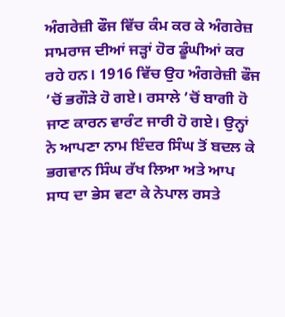ਅੰਗਰੇਜ਼ੀ ਫੌਜ ਵਿੱਚ ਕੰਮ ਕਰ ਕੇ ਅੰਗਰੇਜ਼ ਸਾਮਰਾਜ ਦੀਆਂ ਜੜ੍ਹਾਂ ਹੋਰ ਡੂੰਘੀਆਂ ਕਰ ਰਹੇ ਹਨ। 1916 ਵਿੱਚ ਉਹ ਅੰਗਰੇਜ਼ੀ ਫੌਜ ’ਚੋਂ ਭਗੌੜੇ ਹੋ ਗਏ। ਰਸਾਲੇ ’ਚੋਂ ਬਾਗੀ ਹੋ ਜਾਣ ਕਾਰਨ ਵਾਰੰਟ ਜਾਰੀ ਹੋ ਗਏ। ਉਨ੍ਹਾਂ ਨੇ ਆਪਣਾ ਨਾਮ ਇੰਦਰ ਸਿੰਘ ਤੋਂ ਬਦਲ ਕੇ ਭਗਵਾਨ ਸਿੰਘ ਰੱਖ ਲਿਆ ਅਤੇ ਆਪ ਸਾਧ ਦਾ ਭੇਸ ਵਟਾ ਕੇ ਨੇਪਾਲ ਰਸਤੇ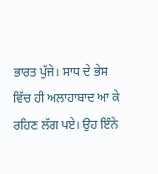ਭਾਰਤ ਪੁੱਜੇ। ਸਾਧ ਦੇ ਭੇਸ ਵਿੱਚ ਹੀ ਅਲਾਹਾਬਾਦ ਆ ਕੇ ਰਹਿਣ ਲੱਗ ਪਏ। ਉਹ ਇੰਨੇ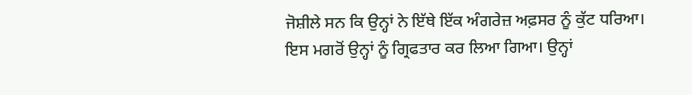ਜੋਸ਼ੀਲੇ ਸਨ ਕਿ ਉਨ੍ਹਾਂ ਨੇ ਇੱਥੇ ਇੱਕ ਅੰਗਰੇਜ਼ ਅਫ਼ਸਰ ਨੂੰ ਕੁੱਟ ਧਰਿਆ। ਇਸ ਮਗਰੋਂ ਉਨ੍ਹਾਂ ਨੂੰ ਗ੍ਰਿਫਤਾਰ ਕਰ ਲਿਆ ਗਿਆ। ਉਨ੍ਹਾਂ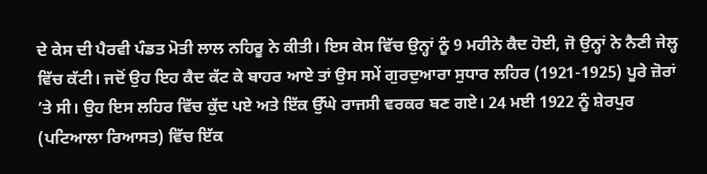ਦੇ ਕੇਸ ਦੀ ਪੈਰਵੀ ਪੰਡਤ ਮੋਤੀ ਲਾਲ ਨਹਿਰੂ ਨੇ ਕੀਤੀ। ਇਸ ਕੇਸ ਵਿੱਚ ਉਨ੍ਹਾਂ ਨੂੰ 9 ਮਹੀਨੇ ਕੈਦ ਹੋਈ, ਜੋ ਉਨ੍ਹਾਂ ਨੇ ਨੈਣੀ ਜੇਲ੍ਹ ਵਿੱਚ ਕੱਟੀ। ਜਦੋਂ ਉਹ ਇਹ ਕੈਦ ਕੱਟ ਕੇ ਬਾਹਰ ਆਏ ਤਾਂ ਉਸ ਸਮੇਂ ਗੁਰਦੁਆਰਾ ਸੁਧਾਰ ਲਹਿਰ (1921-1925) ਪੂਰੇ ਜ਼ੋਰਾਂ ’ਤੇ ਸੀ। ਉਹ ਇਸ ਲਹਿਰ ਵਿੱਚ ਕੁੱਦ ਪਏ ਅਤੇ ਇੱਕ ਉੱਘੇ ਰਾਜਸੀ ਵਰਕਰ ਬਣ ਗਏ। 24 ਮਈ 1922 ਨੂੰ ਸ਼ੇਰਪੁਰ (ਪਟਿਆਲਾ ਰਿਆਸਤ) ਵਿੱਚ ਇੱਕ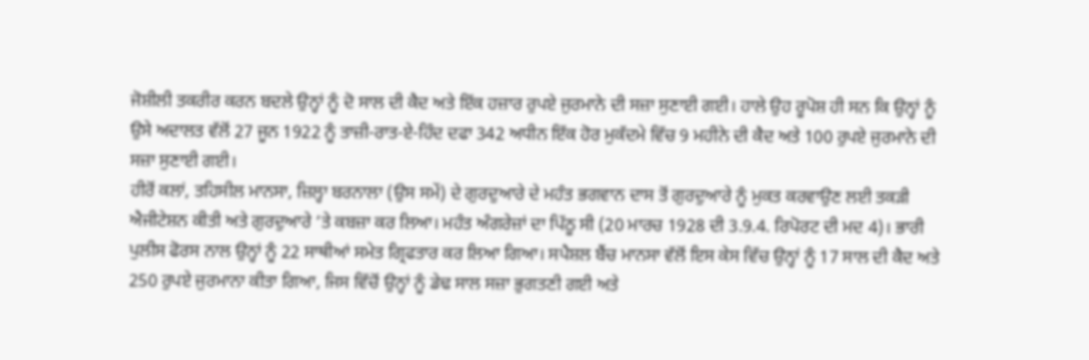ਜੋਸ਼ੀਲੀ ਤਕਰੀਰ ਕਰਨ ਬਦਲੇ ਉਨ੍ਹਾਂ ਨੂੰ ਦੋ ਸਾਲ ਦੀ ਕੈਦ ਅਤੇ ਇੱਕ ਹਜ਼ਾਰ ਰੁਪਏ ਜੁਰਮਾਨੇ ਦੀ ਸਜ਼ਾ ਸੁਣਾਈ ਗਈ। ਹਾਲੇ ਉਹ ਰੂਪੋਸ਼ ਹੀ ਸਨ ਕਿ ਉਨ੍ਹਾਂ ਨੂੰ ਉਸੇ ਅਦਾਲਤ ਵੱਲੋਂ 27 ਜੂਨ 1922 ਨੂੰ ਤਾਜ਼ੀ-ਰਾਤ-ਏ-ਹਿੰਦ ਦਫਾ 342 ਅਧੀਨ ਇੱਕ ਹੋਰ ਮੁਕੱਦਮੇ ਵਿੱਚ 9 ਮਹੀਨੇ ਦੀ ਕੈਦ ਅਤੇ 100 ਰੁਪਏ ਜੁਰਮਾਨੇ ਦੀ ਸਜ਼ਾ ਸੁਣਾਈ ਗਈ।
ਹੀਰੋਂ ਕਲਾਂ, ਤਹਿਸੀਲ ਮਾਨਸਾ, ਜ਼ਿਲ੍ਹਾ ਬਰਨਾਲਾ (ਉਸ ਸਮੇਂ) ਦੇ ਗੁਰਦੁਆਰੇ ਦੇ ਮਹੰਤ ਭਗਵਾਨ ਦਾਸ ਤੋਂ ਗੁਰਦੁਆਰੇ ਨੂੰ ਮੁਕਤ ਕਰਵਾਉਣ ਲਈ ਤਕੜੀ ਐਜੀਟੇਸ਼ਨ ਕੀਤੀ ਅਤੇ ਗੁਰਦੁਆਰੇ ’ਤੇ ਕਬਜ਼ਾ ਕਰ ਲਿਆ। ਮਹੰਤ ਅੰਗਰੇਜ਼ਾਂ ਦਾ ਪਿੱਠੂ ਸੀ (20 ਮਾਰਚ 1928 ਦੀ 3.9.4. ਰਿਪੋਰਟ ਦੀ ਮਦ 4)। ਭਾਰੀ ਪੁਲੀਸ ਫੋਰਸ ਨਾਲ ਉਨ੍ਹਾਂ ਨੂੰ 22 ਸਾਥੀਆਂ ਸਮੇਤ ਗ੍ਰਿਫਤਾਰ ਕਰ ਲਿਆ ਗਿਆ। ਸਪੈਸ਼ਲ ਬੈਂਚ ਮਾਨਸਾ ਵੱਲੋਂ ਇਸ ਕੇਸ ਵਿੱਚ ਉਨ੍ਹਾਂ ਨੂੰ 17 ਸਾਲ ਦੀ ਕੈਦ ਅਤੇ 250 ਰੁਪਏ ਜੁਰਮਾਨਾ ਕੀਤਾ ਗਿਆ, ਜਿਸ ਵਿੱਚੋਂ ਉਨ੍ਹਾਂ ਨੂੰ ਡੇਢ ਸਾਲ ਸਜ਼ਾ ਭੁਗਤਣੀ ਗਈ ਅਤੇ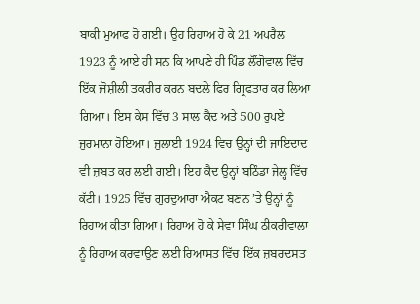ਬਾਕੀ ਮੁਆਫ ਹੋ ਗਈ। ਉਹ ਰਿਹਾਅ ਹੋ ਕੇ 21 ਅਪਰੈਲ 1923 ਨੂੰ ਆਏ ਹੀ ਸਨ ਕਿ ਆਪਣੇ ਹੀ ਪਿੰਡ ਲੌਂਗੋਵਾਲ ਵਿੱਚ ਇੱਕ ਜੋਸ਼ੀਲੀ ਤਕਰੀਰ ਕਰਨ ਬਦਲੇ ਫਿਰ ਗ੍ਰਿਫਤਾਰ ਕਰ ਲਿਆ ਗਿਆ। ਇਸ ਕੇਸ ਵਿੱਚ 3 ਸਾਲ ਕੈਦ ਅਤੇ 500 ਰੁਪਏ ਜੁਰਮਾਨਾ ਹੋਇਆ। ਜੁਲਾਈ 1924 ਵਿਚ ਉਨ੍ਹਾਂ ਦੀ ਜਾਇਦਾਦ ਵੀ ਜ਼ਬਤ ਕਰ ਲਈ ਗਈ। ਇਹ ਕੈਦ ਉਨ੍ਹਾਂ ਬਠਿੰਡਾ ਜੇਲ੍ਹ ਵਿੱਚ ਕੱਟੀ। 1925 ਵਿੱਚ ਗੁਰਦੁਆਰਾ ਐਕਟ ਬਣਨ ’ਤੇ ਉਨ੍ਹਾਂ ਨੂੰ ਰਿਹਾਅ ਕੀਤਾ ਗਿਆ। ਰਿਹਾਅ ਹੋ ਕੇ ਸੇਵਾ ਸਿੰਘ ਠੀਕਰੀਵਾਲਾ ਨੂੰ ਰਿਹਾਅ ਕਰਵਾਉਣ ਲਈ ਰਿਆਸਤ ਵਿੱਚ ਇੱਕ ਜ਼ਬਰਦਸਤ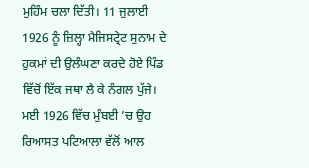ਮੁਹਿੰਮ ਚਲਾ ਦਿੱਤੀ। 11 ਜੁਲਾਈ 1926 ਨੂੰ ਜ਼ਿਲ੍ਹਾ ਮੈਜਿਸਟ੍ਰੇਟ ਸੁਨਾਮ ਦੇ ਹੁਕਮਾਂ ਦੀ ਉਲੰਘਣਾ ਕਰਦੇ ਹੋਏ ਪਿੰਡ ਵਿੱਚੋਂ ਇੱਕ ਜਥਾ ਲੈ ਕੇ ਨੰਗਲ ਪੁੱਜੇ। ਮਈ 1926 ਵਿੱਚ ਮੁੰਬਈ ’ਚ ਉਹ ਰਿਆਸਤ ਪਟਿਆਲਾ ਵੱਲੋਂ ਆਲ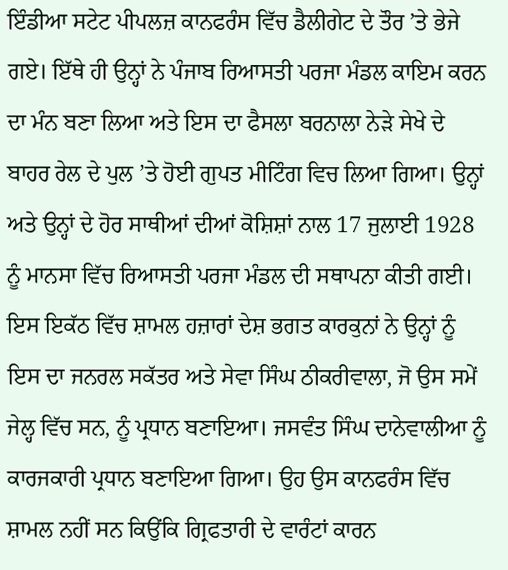ਇੰਡੀਆ ਸਟੇਟ ਪੀਪਲਜ਼ ਕਾਨਫਰੰਸ ਵਿੱਚ ਡੈਲੀਗੇਟ ਦੇ ਤੌਰ ’ਤੇ ਭੇਜੇ ਗਏ। ਇੱਥੇ ਹੀ ਉਨ੍ਹਾਂ ਨੇ ਪੰਜਾਬ ਰਿਆਸਤੀ ਪਰਜਾ ਮੰਡਲ ਕਾਇਮ ਕਰਨ ਦਾ ਮੰਨ ਬਣਾ ਲਿਆ ਅਤੇ ਇਸ ਦਾ ਫੈਸਲਾ ਬਰਨਾਲਾ ਨੇੜੇ ਸੇਖੇ ਦੇ ਬਾਹਰ ਰੇਲ ਦੇ ਪੁਲ ’ਤੇ ਹੋਈ ਗੁਪਤ ਮੀਟਿੰਗ ਵਿਚ ਲਿਆ ਗਿਆ। ਉਨ੍ਹਾਂ ਅਤੇ ਉਨ੍ਹਾਂ ਦੇ ਹੋਰ ਸਾਥੀਆਂ ਦੀਆਂ ਕੋਸ਼ਿਸ਼ਾਂ ਨਾਲ 17 ਜੁਲਾਈ 1928 ਨੂੰ ਮਾਨਸਾ ਵਿੱਚ ਰਿਆਸਤੀ ਪਰਜਾ ਮੰਡਲ ਦੀ ਸਥਾਪਨਾ ਕੀਤੀ ਗਈ। ਇਸ ਇਕੱਠ ਵਿੱਚ ਸ਼ਾਮਲ ਹਜ਼ਾਰਾਂ ਦੇਸ਼ ਭਗਤ ਕਾਰਕੁਨਾਂ ਨੇ ਉਨ੍ਹਾਂ ਨੂੰ ਇਸ ਦਾ ਜਨਰਲ ਸਕੱਤਰ ਅਤੇ ਸੇਵਾ ਸਿੰਘ ਠੀਕਰੀਵਾਲਾ, ਜੋ ਉਸ ਸਮੇਂ ਜੇਲ੍ਹ ਵਿੱਚ ਸਨ, ਨੂੰ ਪ੍ਰਧਾਨ ਬਣਾਇਆ। ਜਸਵੰਤ ਸਿੰਘ ਦਾਨੇਵਾਲੀਆ ਨੂੰ ਕਾਰਜਕਾਰੀ ਪ੍ਰਧਾਨ ਬਣਾਇਆ ਗਿਆ। ਉਹ ਉਸ ਕਾਨਫਰੰਸ ਵਿੱਚ ਸ਼ਾਮਲ ਨਹੀਂ ਸਨ ਕਿਉਂਕਿ ਗ੍ਰਿਫਤਾਰੀ ਦੇ ਵਾਰੰਟਾਂ ਕਾਰਨ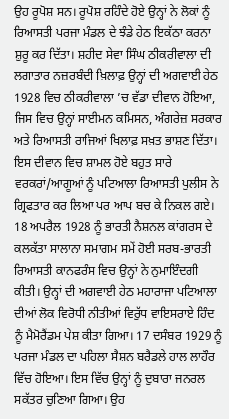ਉਹ ਰੂਪੋਸ਼ ਸਨ। ਰੂਪੋਸ਼ ਰਹਿੰਦੇ ਹੋਏ ਉਨ੍ਹਾਂ ਨੇ ਲੋਕਾਂ ਨੂੰ ਰਿਆਸਤੀ ਪਰਜਾ ਮੰਡਲ ਦੇ ਝੰਡੇ ਹੇਠ ਇਕੱਠਾ ਕਰਨਾ ਸ਼ੁਰੂ ਕਰ ਦਿੱਤਾ। ਸ਼ਹੀਦ ਸੇਵਾ ਸਿੰਘ ਠੀਕਰੀਵਾਲਾ ਦੀ ਲਗਾਤਾਰ ਨਜ਼ਰਬੰਦੀ ਖ਼ਿਲਾਫ਼ ਉਨ੍ਹਾਂ ਦੀ ਅਗਵਾਈ ਹੇਠ 1928 ਵਿਚ ਠੀਕਰੀਵਾਲਾ ’ਚ ਵੱਡਾ ਦੀਵਾਨ ਹੋਇਆ, ਜਿਸ ਵਿਚ ਉਨ੍ਹਾਂ ਸਾਈਮਨ ਕਮਿਸਨ, ਅੰਗਰੇਜ਼ ਸਰਕਾਰ ਅਤੇ ਰਿਆਸਤੀ ਰਾਜਿਆਂ ਖਿਲਾਫ਼ ਸਖ਼ਤ ਭਾਸ਼ਣ ਦਿੱਤਾ। ਇਸ ਦੀਵਾਨ ਵਿਚ ਸ਼ਾਮਲ ਹੋਏ ਬਹੁਤ ਸਾਰੇ ਵਰਕਰਾਂ/ਆਗੂਆਂ ਨੂੰ ਪਟਿਆਲਾ ਰਿਆਸਤੀ ਪੁਲੀਸ ਨੇ ਗ੍ਰਿਫਤਾਰ ਕਰ ਲਿਆ ਪਰ ਆਪ ਬਚ ਕੇ ਨਿਕਲ ਗਏ।
18 ਅਪਰੈਲ 1928 ਨੂੰ ਭਾਰਤੀ ਨੈਸ਼ਨਲ ਕਾਂਗਰਸ ਦੇ ਕਲਕੱਤਾ ਸਾਲਾਨਾ ਸਮਾਗਮ ਸਮੇਂ ਹੋਈ ਸਰਬ-ਭਾਰਤੀ ਰਿਆਸਤੀ ਕਾਨਫਰੰਸ ਵਿਚ ਉਨ੍ਹਾਂ ਨੇ ਨੁਮਾਇੰਦਗੀ ਕੀਤੀ। ਉਨ੍ਹਾਂ ਦੀ ਅਗਵਾਈ ਹੇਠ ਮਹਾਰਾਜਾ ਪਟਿਆਲਾ ਦੀਆਂ ਲੋਕ ਵਿਰੋਧੀ ਨੀਤੀਆਂ ਵਿਰੁੱਧ ਵਾਇਸਰਾਏ ਹਿੰਦ ਨੂੰ ਮੈਮੋਰੈਂਡਮ ਪੇਸ਼ ਕੀਤਾ ਗਿਆ। 17 ਦਸੰਬਰ 1929 ਨੂੰ ਪਰਜਾ ਮੰਡਲ ਦਾ ਪਹਿਲਾ ਸੈਸ਼ਨ ਬਰੈਡਲੇ ਹਾਲ ਲਾਹੌਰ ਵਿੱਚ ਹੋਇਆ। ਇਸ ਵਿੱਚ ਉਨ੍ਹਾਂ ਨੂੰ ਦੁਬਾਰਾ ਜਨਰਲ ਸਕੱਤਰ ਚੁਣਿਆ ਗਿਆ। ਉਹ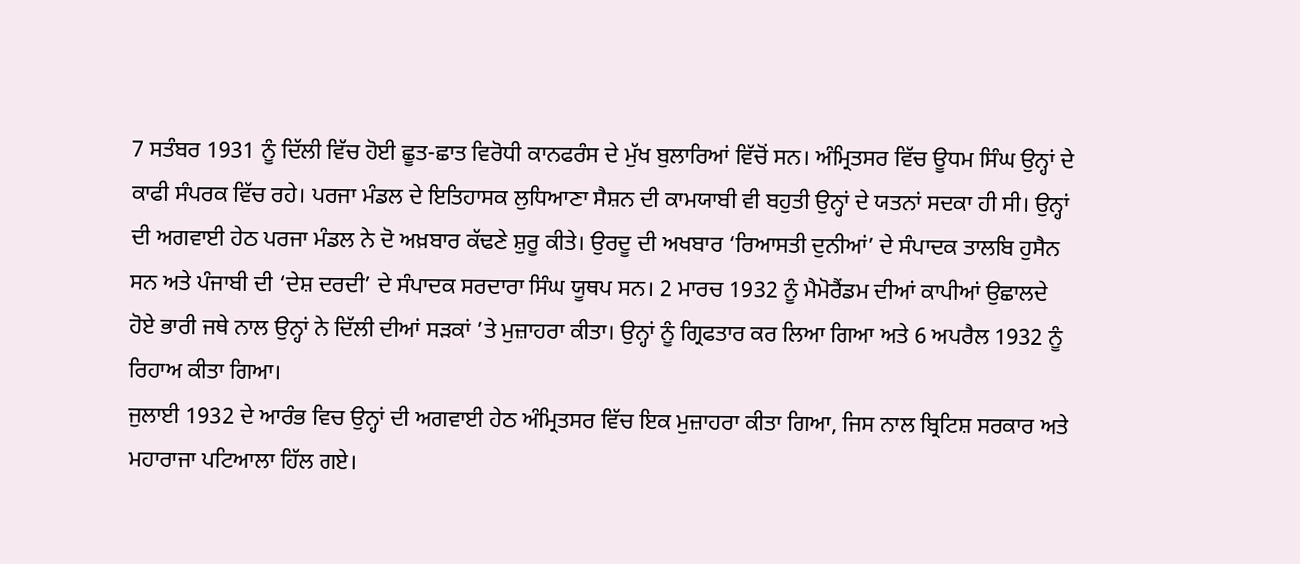7 ਸਤੰਬਰ 1931 ਨੂੰ ਦਿੱਲੀ ਵਿੱਚ ਹੋਈ ਛੂਤ-ਛਾਤ ਵਿਰੋਧੀ ਕਾਨਫਰੰਸ ਦੇ ਮੁੱਖ ਬੁਲਾਰਿਆਂ ਵਿੱਚੋਂ ਸਨ। ਅੰਮ੍ਰਿਤਸਰ ਵਿੱਚ ਊਧਮ ਸਿੰਘ ਉਨ੍ਹਾਂ ਦੇ ਕਾਫੀ ਸੰਪਰਕ ਵਿੱਚ ਰਹੇ। ਪਰਜਾ ਮੰਡਲ ਦੇ ਇਤਿਹਾਸਕ ਲੁਧਿਆਣਾ ਸੈਸ਼ਨ ਦੀ ਕਾਮਯਾਬੀ ਵੀ ਬਹੁਤੀ ਉਨ੍ਹਾਂ ਦੇ ਯਤਨਾਂ ਸਦਕਾ ਹੀ ਸੀ। ਉਨ੍ਹਾਂ ਦੀ ਅਗਵਾਈ ਹੇਠ ਪਰਜਾ ਮੰਡਲ ਨੇ ਦੋ ਅਖ਼ਬਾਰ ਕੱਢਣੇ ਸ਼ੁਰੂ ਕੀਤੇ। ਉਰਦੂ ਦੀ ਅਖਬਾਰ ‘ਰਿਆਸਤੀ ਦੁਨੀਆਂ’ ਦੇ ਸੰਪਾਦਕ ਤਾਲਬਿ ਹੁਸੈਨ ਸਨ ਅਤੇ ਪੰਜਾਬੀ ਦੀ ‘ਦੇਸ਼ ਦਰਦੀ’ ਦੇ ਸੰਪਾਦਕ ਸਰਦਾਰਾ ਸਿੰਘ ਯੂਥਪ ਸਨ। 2 ਮਾਰਚ 1932 ਨੂੰ ਮੈਮੋਰੈਂਡਮ ਦੀਆਂ ਕਾਪੀਆਂ ਉਛਾਲਦੇ ਹੋਏ ਭਾਰੀ ਜਥੇ ਨਾਲ ਉਨ੍ਹਾਂ ਨੇ ਦਿੱਲੀ ਦੀਆਂ ਸੜਕਾਂ ’ਤੇ ਮੁਜ਼ਾਹਰਾ ਕੀਤਾ। ਉਨ੍ਹਾਂ ਨੂੰ ਗ੍ਰਿਫਤਾਰ ਕਰ ਲਿਆ ਗਿਆ ਅਤੇ 6 ਅਪਰੈਲ 1932 ਨੂੰ ਰਿਹਾਅ ਕੀਤਾ ਗਿਆ।
ਜੁਲਾਈ 1932 ਦੇ ਆਰੰਭ ਵਿਚ ਉਨ੍ਹਾਂ ਦੀ ਅਗਵਾਈ ਹੇਠ ਅੰਮ੍ਰਿਤਸਰ ਵਿੱਚ ਇਕ ਮੁਜ਼ਾਹਰਾ ਕੀਤਾ ਗਿਆ, ਜਿਸ ਨਾਲ ਬ੍ਰਿਟਿਸ਼ ਸਰਕਾਰ ਅਤੇ ਮਹਾਰਾਜਾ ਪਟਿਆਲਾ ਹਿੱਲ ਗਏ।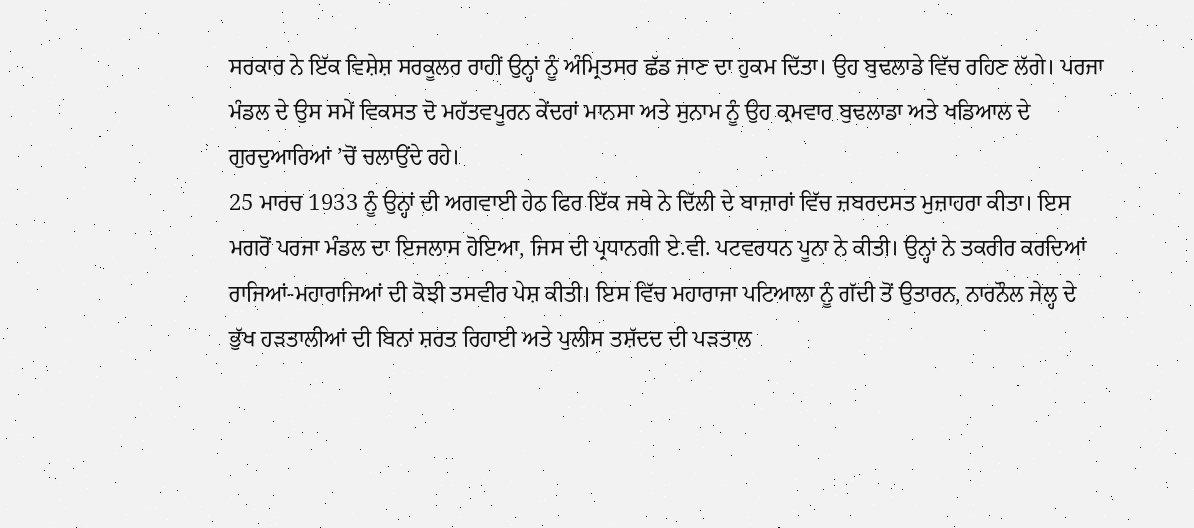ਸਰਕਾਰ ਨੇ ਇੱਕ ਵਿਸ਼ੇਸ਼ ਸਰਕੂਲਰ ਰਾਹੀਂ ਉਨ੍ਹਾਂ ਨੂੰ ਅੰਮ੍ਰਿਤਸਰ ਛੱਡ ਜਾਣ ਦਾ ਹੁਕਮ ਦਿੱਤਾ। ਉਹ ਬੁਢਲਾਡੇ ਵਿੱਚ ਰਹਿਣ ਲੱਗੇ। ਪਰਜਾ ਮੰਡਲ ਦੇ ਉਸ ਸਮੇਂ ਵਿਕਸਤ ਦੋ ਮਹੱਤਵਪੂਰਨ ਕੇਂਦਰਾਂ ਮਾਨਸਾ ਅਤੇ ਸੁਨਾਮ ਨੂੰ ਉਹ ਕ੍ਰਮਵਾਰ ਬੁਢਲਾਡਾ ਅਤੇ ਖਡਿਆਲ ਦੇ ਗੁਰਦੁਆਰਿਆਂ ’ਚੋਂ ਚਲਾਉਂਦੇ ਰਹੇ।
25 ਮਾਰਚ 1933 ਨੂੰ ਉਨ੍ਹਾਂ ਦੀ ਅਗਵਾਈ ਹੇਠ ਫਿਰ ਇੱਕ ਜਥੇ ਨੇ ਦਿੱਲੀ ਦੇ ਬਾਜ਼ਾਰਾਂ ਵਿੱਚ ਜ਼ਬਰਦਸਤ ਮੁਜ਼ਾਹਰਾ ਕੀਤਾ। ਇਸ ਮਗਰੋਂ ਪਰਜਾ ਮੰਡਲ ਦਾ ਇਜਲਾਸ ਹੋਇਆ, ਜਿਸ ਦੀ ਪ੍ਰਧਾਨਗੀ ਏ.ਵੀ. ਪਟਵਰਧਨ ਪੂਨਾ ਨੇ ਕੀਤੀ। ਉਨ੍ਹਾਂ ਨੇ ਤਕਰੀਰ ਕਰਦਿਆਂ ਰਾਜਿਆਂ-ਮਹਾਰਾਜਿਆਂ ਦੀ ਕੋਝੀ ਤਸਵੀਰ ਪੇਸ਼ ਕੀਤੀ। ਇਸ ਵਿੱਚ ਮਹਾਰਾਜਾ ਪਟਿਆਲਾ ਨੂੰ ਗੱਦੀ ਤੋਂ ਉਤਾਰਨ, ਨਾਰਨੌਲ ਜੇਲ੍ਹ ਦੇ ਭੁੱਖ ਹੜਤਾਲੀਆਂ ਦੀ ਬਿਨਾਂ ਸ਼ਰਤ ਰਿਹਾਈ ਅਤੇ ਪੁਲੀਸ ਤਸ਼ੱਦਦ ਦੀ ਪੜਤਾਲ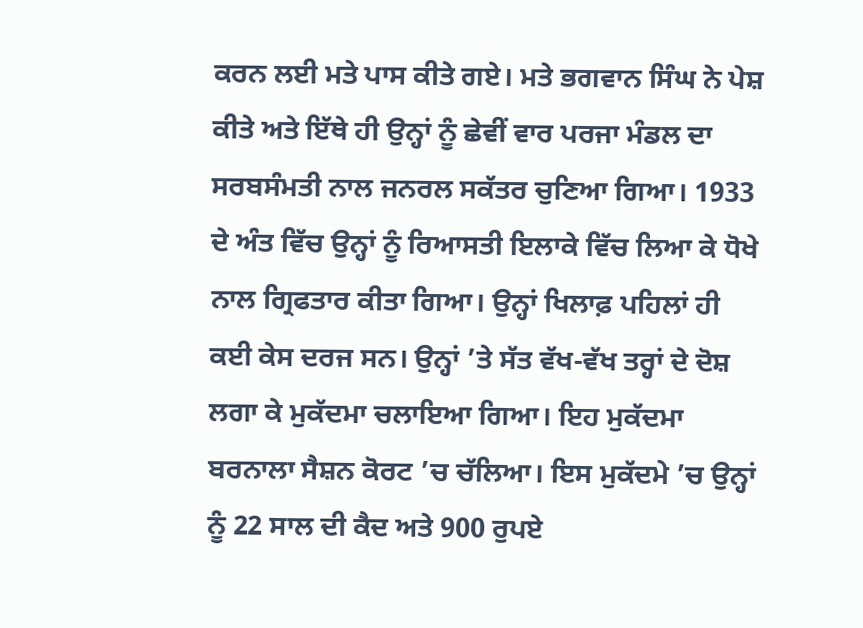ਕਰਨ ਲਈ ਮਤੇ ਪਾਸ ਕੀਤੇ ਗਏ। ਮਤੇ ਭਗਵਾਨ ਸਿੰਘ ਨੇ ਪੇਸ਼ ਕੀਤੇ ਅਤੇ ਇੱਥੇ ਹੀ ਉਨ੍ਹਾਂ ਨੂੰ ਛੇਵੀਂ ਵਾਰ ਪਰਜਾ ਮੰਡਲ ਦਾ ਸਰਬਸੰਮਤੀ ਨਾਲ ਜਨਰਲ ਸਕੱਤਰ ਚੁਣਿਆ ਗਿਆ। 1933 ਦੇ ਅੰਤ ਵਿੱਚ ਉਨ੍ਹਾਂ ਨੂੰ ਰਿਆਸਤੀ ਇਲਾਕੇ ਵਿੱਚ ਲਿਆ ਕੇ ਧੋਖੇ ਨਾਲ ਗ੍ਰਿਫਤਾਰ ਕੀਤਾ ਗਿਆ। ਉਨ੍ਹਾਂ ਖਿਲਾਫ਼ ਪਹਿਲਾਂ ਹੀ ਕਈ ਕੇਸ ਦਰਜ ਸਨ। ਉਨ੍ਹਾਂ ’ਤੇ ਸੱਤ ਵੱਖ-ਵੱਖ ਤਰ੍ਹਾਂ ਦੇ ਦੋਸ਼ ਲਗਾ ਕੇ ਮੁਕੱਦਮਾ ਚਲਾਇਆ ਗਿਆ। ਇਹ ਮੁਕੱਦਮਾ ਬਰਨਾਲਾ ਸੈਸ਼ਨ ਕੋਰਟ ’ਚ ਚੱਲਿਆ। ਇਸ ਮੁਕੱਦਮੇ ’ਚ ਉਨ੍ਹਾਂ ਨੂੰ 22 ਸਾਲ ਦੀ ਕੈਦ ਅਤੇ 900 ਰੁਪਏ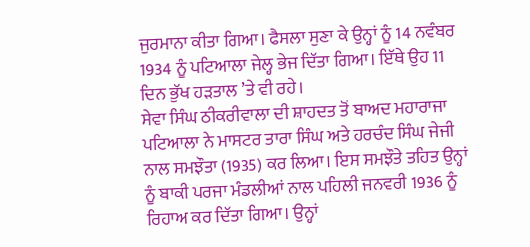ਜੁਰਮਾਨਾ ਕੀਤਾ ਗਿਆ। ਫੈਸਲਾ ਸੁਣਾ ਕੇ ਉਨ੍ਹਾਂ ਨੂੰ 14 ਨਵੰਬਰ 1934 ਨੂੰ ਪਟਿਆਲਾ ਜੇਲ੍ਹ ਭੇਜ ਦਿੱਤਾ ਗਿਆ। ਇੱਥੇ ਉਹ 11 ਦਿਨ ਭੁੱਖ ਹੜਤਾਲ ’ਤੇ ਵੀ ਰਹੇ।
ਸੇਵਾ ਸਿੰਘ ਠੀਕਰੀਵਾਲਾ ਦੀ ਸ਼ਾਹਦਤ ਤੋਂ ਬਾਅਦ ਮਹਾਰਾਜਾ ਪਟਿਆਲਾ ਨੇ ਮਾਸਟਰ ਤਾਰਾ ਸਿੰਘ ਅਤੇ ਹਰਚੰਦ ਸਿੰਘ ਜੇਜੀ ਨਾਲ ਸਮਝੌਤਾ (1935) ਕਰ ਲਿਆ। ਇਸ ਸਮਝੌਤੇ ਤਹਿਤ ਉਨ੍ਹਾਂ ਨੂੰ ਬਾਕੀ ਪਰਜਾ ਮੰਡਲੀਆਂ ਨਾਲ ਪਹਿਲੀ ਜਨਵਰੀ 1936 ਨੂੰ ਰਿਹਾਅ ਕਰ ਦਿੱਤਾ ਗਿਆ। ਉਨ੍ਹਾਂ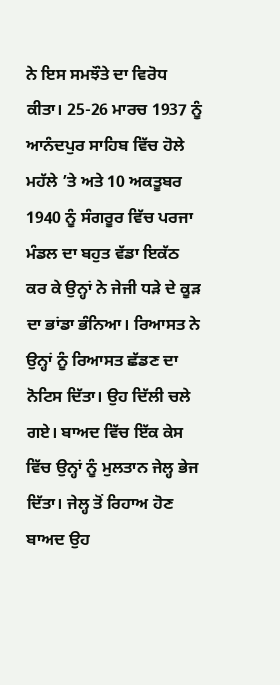ਨੇ ਇਸ ਸਮਝੌਤੇ ਦਾ ਵਿਰੋਧ ਕੀਤਾ। 25-26 ਮਾਰਚ 1937 ਨੂੰ ਆਨੰਦਪੁਰ ਸਾਹਿਬ ਵਿੱਚ ਹੋਲੇ ਮਹੱਲੇ ’ਤੇ ਅਤੇ 10 ਅਕਤੂਬਰ 1940 ਨੂੰ ਸੰਗਰੂਰ ਵਿੱਚ ਪਰਜਾ ਮੰਡਲ ਦਾ ਬਹੁਤ ਵੱਡਾ ਇਕੱਠ ਕਰ ਕੇ ਉਨ੍ਹਾਂ ਨੇ ਜੇਜੀ ਧੜੇ ਦੇ ਕੂੜ ਦਾ ਭਾਂਡਾ ਭੰਨਿਆ। ਰਿਆਸਤ ਨੇ ਉਨ੍ਹਾਂ ਨੂੰ ਰਿਆਸਤ ਛੱਡਣ ਦਾ ਨੋਟਿਸ ਦਿੱਤਾ। ਉਹ ਦਿੱਲੀ ਚਲੇ ਗਏ। ਬਾਅਦ ਵਿੱਚ ਇੱਕ ਕੇਸ ਵਿੱਚ ਉਨ੍ਹਾਂ ਨੂੰ ਮੁਲਤਾਨ ਜੇਲ੍ਹ ਭੇਜ ਦਿੱਤਾ। ਜੇਲ੍ਹ ਤੋਂ ਰਿਹਾਅ ਹੋਣ ਬਾਅਦ ਉਹ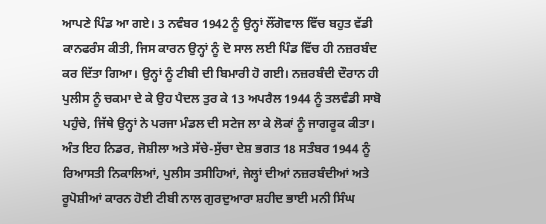ਆਪਣੇ ਪਿੰਡ ਆ ਗਏ। 3 ਨਵੰਬਰ 1942 ਨੂੰ ਉਨ੍ਹਾਂ ਲੌਂਗੋਵਾਲ ਵਿੱਚ ਬਹੁਤ ਵੱਡੀ ਕਾਨਫਰੰਸ ਕੀਤੀ, ਜਿਸ ਕਾਰਨ ਉਨ੍ਹਾਂ ਨੂੰ ਦੋ ਸਾਲ ਲਈ ਪਿੰਡ ਵਿੱਚ ਹੀ ਨਜ਼ਰਬੰਦ ਕਰ ਦਿੱਤਾ ਗਿਆ। ਉਨ੍ਹਾਂ ਨੂੰ ਟੀਬੀ ਦੀ ਬਿਮਾਰੀ ਹੋ ਗਈ। ਨਜ਼ਰਬੰਦੀ ਦੌਰਾਨ ਹੀ ਪੁਲੀਸ ਨੂੰ ਚਕਮਾ ਦੇ ਕੇ ਉਹ ਪੈਦਲ ਤੁਰ ਕੇ 13 ਅਪਰੈਲ 1944 ਨੂੰ ਤਲਵੰਡੀ ਸਾਬੋ ਪਹੁੰਚੇ, ਜਿੱਥੇ ਉਨ੍ਹਾਂ ਨੇ ਪਰਜਾ ਮੰਡਲ ਦੀ ਸਟੇਜ ਲਾ ਕੇ ਲੋਕਾਂ ਨੂੰ ਜਾਗਰੂਕ ਕੀਤਾ। ਅੰਤ ਇਹ ਨਿਡਰ, ਜੋਸ਼ੀਲਾ ਅਤੇ ਸੱਚੇ-ਸੁੱਚਾ ਦੇਸ਼ ਭਗਤ 18 ਸਤੰਬਰ 1944 ਨੂੰ ਰਿਆਸਤੀ ਨਿਕਾਲਿਆਂ, ਪੁਲੀਸ ਤਸੀਹਿਆਂ, ਜੇਲ੍ਹਾਂ ਦੀਆਂ ਨਜ਼ਰਬੰਦੀਆਂ ਅਤੇ ਰੂਪੋਸ਼ੀਆਂ ਕਾਰਨ ਹੋਈ ਟੀਬੀ ਨਾਲ ਗੁਰਦੁਆਰਾ ਸ਼ਹੀਦ ਭਾਈ ਮਨੀ ਸਿੰਘ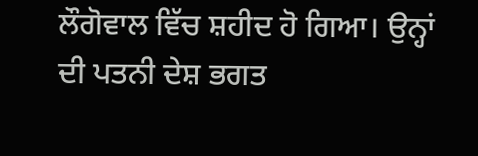ਲੌਗੋਵਾਲ ਵਿੱਚ ਸ਼ਹੀਦ ਹੋ ਗਿਆ। ਉਨ੍ਹਾਂ ਦੀ ਪਤਨੀ ਦੇਸ਼ ਭਗਤ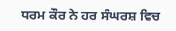ਧਰਮ ਕੌਰ ਨੇ ਹਰ ਸੰਘਰਸ਼ ਵਿਚ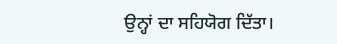ਉਨ੍ਹਾਂ ਦਾ ਸਹਿਯੋਗ ਦਿੱਤਾ।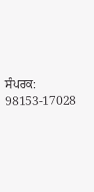ਸੰਪਰਕ: 98153-17028